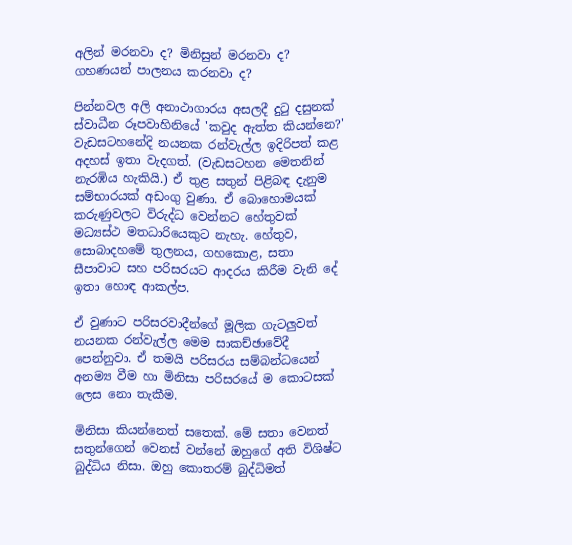අලින් මරනවා ද? මිනිසුන් මරනවා ද? ගහණයන් පාලනය කරනවා ද?

පින්නවල අලි අනාථාගාරය අසලදී දුටු දසුනක්
ස්වාධීන රූපවාහිනියේ 'කවුද ඇත්ත කියන්නෙ?' වැඩසටහනේදි නයනක රන්වැල්ල ඉදිරිපත් කළ අදහස් ඉතා වැදගත්. (වැඩසටහන මෙතනින් නැරඹිය හැකියි.) ඒ තුළ සතුන් පිළිබඳ දැනුම සම්භාරයක් අඩංගු වුණා. ඒ බොහොමයක් කරුණුවලට විරුද්ධ වෙන්නට හේතුවක් මධ්‍යස්ථ මතධාරියෙකුට නැහැ. හේතුව, සොබාදහමේ තුලනය, ගහකොළ, සතා සීපාවාට සහ පරිසරයට ආදරය කිරීම වැනි දේ ඉතා හොඳ ආකල්ප.

ඒ වුණාට පරිසරවාදීන්ගේ මූලික ගැටලුවත් නයනක රන්වැල්ල මෙම සාකච්ඡාවේදී පෙන්නුවා. ඒ තමයි පරිසරය සම්බන්ධයෙන් අනම්‍ය වීම හා මිනිසා පරිසරයේ ම කොටසක් ලෙස නො තැකීම.

මිනිසා කියන්නෙත් සතෙක්. මේ සතා වෙනත් සතුන්ගෙන් වෙනස් වන්නේ ඔහුගේ අති විශිෂ්ට බුද්ධිය නිසා. ඔහු කොතරම් බුද්ධිමත්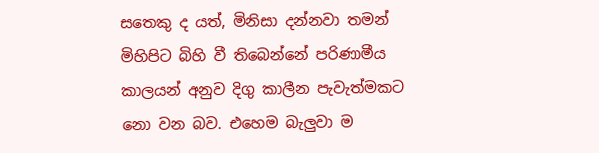සතෙකු ද යත්, මිනිසා දන්නවා තමන් මිහිපිට බිහි වී තිබෙන්නේ පරිණාමීය කාලයන් අනුව දිගු කාලීන පැවැත්මකට නො වන බව. එහෙම බැලුවා ම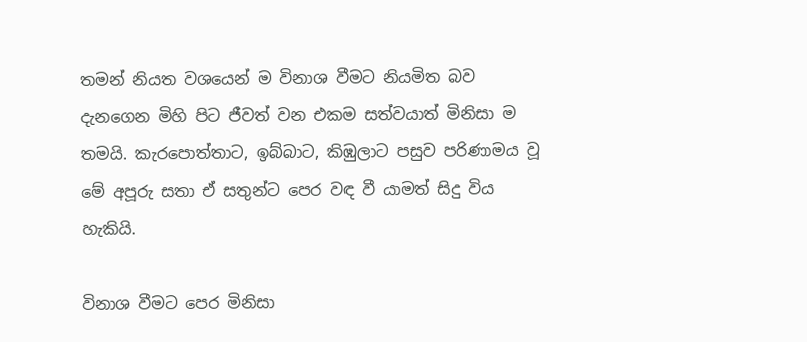තමන් නියත වශයෙන් ම විනාශ වීමට නියමිත බව දැනගෙන මිහි පිට ජීවත් වන එකම සත්වයාත් මිනිසා ම තමයි. කැරපොත්තාට, ඉබ්බාට, කිඹුලාට පසුව පරිණාමය වූ මේ අපූරු සතා ඒ සතුන්ට පෙර වඳ වී යාමත් සිදු විය හැකියි.

විනාශ වීමට පෙර මිනිසා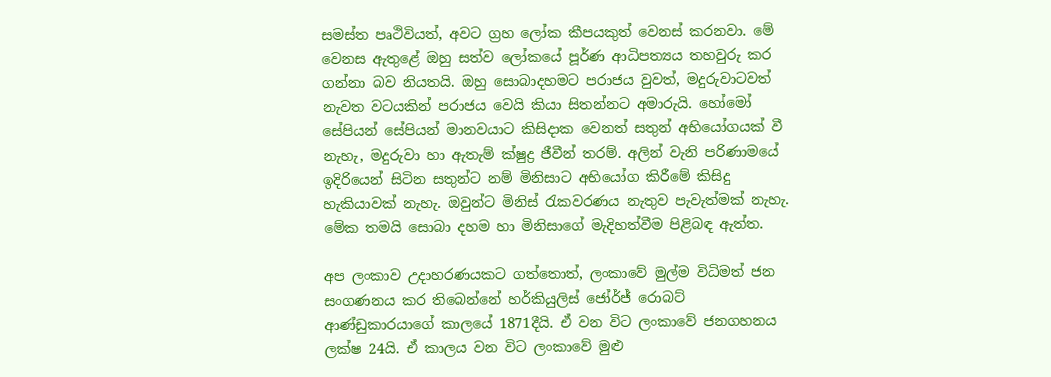සමස්ත පෘථිවියත්, අවට ග්‍රහ ලෝක කීපයකුත් වෙනස් කරනවා. මේ වෙනස ඇතුළේ ඔහු සත්ව ලෝකයේ පූර්ණ ආධිපත්‍යය තහවුරු කර ගන්නා බව නියතයි. ඔහු සොබාදහමට පරාජය වුවත්, මදුරුවාටවත් නැවත වටයකින් පරාජය වෙයි කියා සිතන්නට අමාරුයි. හෝමෝ සේපියන් සේපියන් මානවයාට කිසිදාක වෙනත් සතුන් අභියෝගයක් වී නැහැ, මදුරුවා හා ඇතැම් ක්ෂුද්‍ර ජීවීන් තරම්. අලින් වැනි පරිණාමයේ ඉදිරියෙන් සිටින සතුන්ට නම් මිනිසාට අභියෝග කිරීමේ කිසිදු හැකියාවක් නැහැ. ඔවුන්ට මිනිස් රැකවරණය නැතුව පැවැත්මක් නැහැ. මේක තමයි සොබා දහම හා මිනිසාගේ මැදිහත්වීම පිළිබඳ ඇත්ත.

අප ලංකාව උදාහරණයකට ගත්තොත්, ලංකාවේ මුල්ම විධිමත් ජන සංගණනය කර තිබෙන්නේ හර්කියුලිස්‌ ජෝර්ජ් රොබට්‌ ආණ්‌ඩුකාරයාගේ කාලයේ 1871දීයි. ඒ වන විට ලංකාවේ ජනගහනය ලක්ෂ 24යි. ඒ කාලය වන විට ලංකාවේ මුළු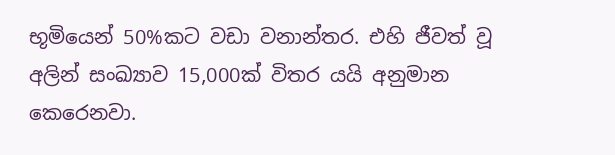භූමියෙන් 50%කට වඩා වනාන්තර. එහි ජීවත් වූ අලින් සංඛ්‍යාව 15,000ක් විතර යයි අනුමාන කෙරෙනවා.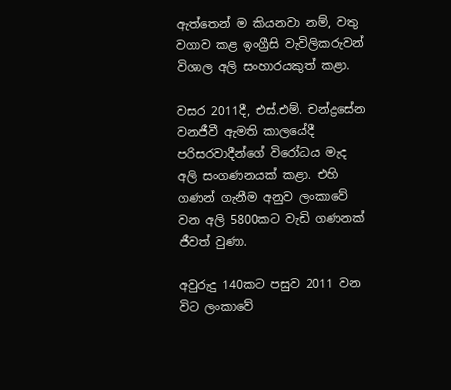ඇත්තෙන් ම කියනවා නම්, වතු වගාව කළ ඉංග්‍රීසි වැවිලිකරුවන් විශාල අලි සංහාරයකුත් කළා.

වසර 2011දී, එස්.එම්. චන්ද්‍රසේන වනජීවී ඇමති කාලයේදී පරිසරවාදීන්ගේ විරෝධය මැද අලි සංගණනයක් කළා. එහි ගණන් ගැනීම අනුව ලංකාවේ වන අලි 5800කට වැඩි ගණනක් ජීවත් වුණා.

අවුරුදු 140කට පසුව 2011 වන විට ලංකාවේ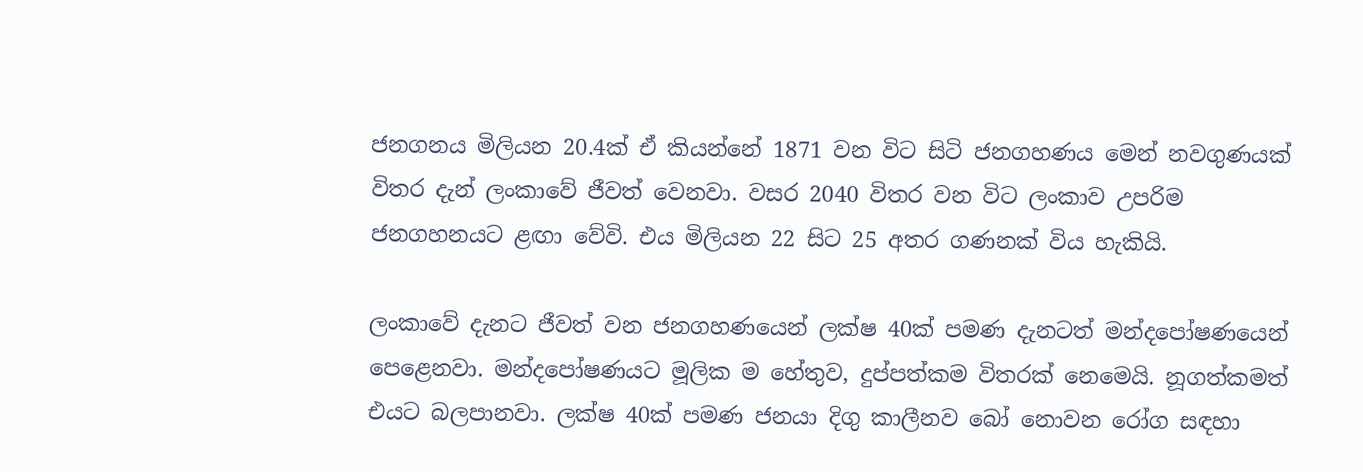ජනගනය මිලියන 20.4ක් ඒ කියන්නේ 1871 වන විට සිටි ජනගහණය මෙන් නවගුණයක් විතර දැන් ලංකාවේ ජීවත් වෙනවා. වසර 2040 විතර වන විට ලංකාව උපරිම ජනගහනයට ළඟා වේවි. එය මිලියන 22 සිට 25 අතර ගණනක් විය හැකියි.

ලංකාවේ දැනට ජීවත් වන ජනගහණයෙන් ලක්ෂ 40ක් පමණ දැනටත් මන්දපෝෂණයෙන් පෙළෙනවා. මන්දපෝෂණයට මූලික ම හේතුව, දුප්පත්කම විතරක් නෙමෙයි. නූගත්කමත් එයට බලපානවා. ලක්ෂ 40ක් පමණ ජනයා දිගු කාලීනව බෝ නොවන රෝග සඳහා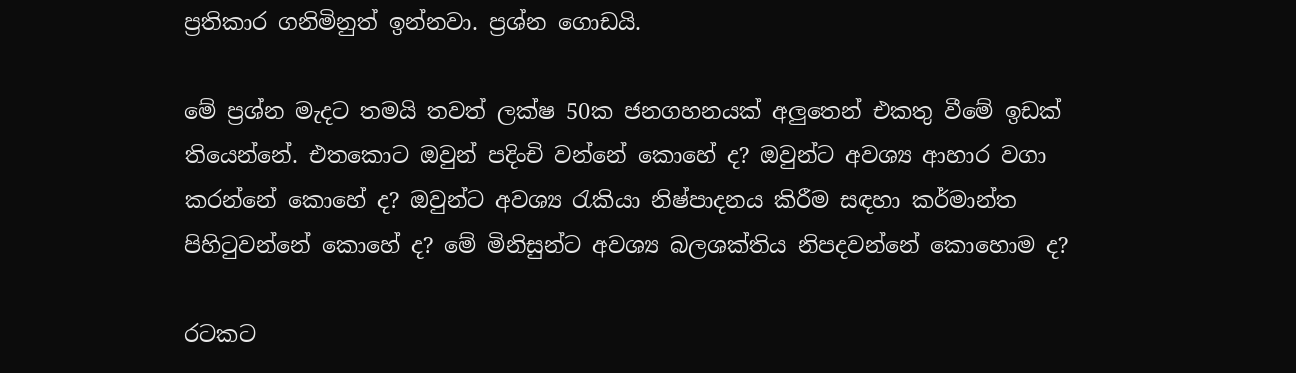ප්‍රතිකාර ගනිමිනුත් ඉන්නවා. ප්‍රශ්න ගොඩයි.

මේ ප්‍රශ්න මැදට තමයි තවත් ලක්ෂ 50ක ජනගහනයක් අලුතෙන් එකතු වීමේ ඉඩක් තියෙන්නේ. එතකොට ඔවුන් පදිංචි වන්නේ කොහේ ද? ඔවුන්ට අවශ්‍ය ආහාර වගා කරන්නේ කොහේ ද? ඔවුන්ට අවශ්‍ය රැකියා නිෂ්පාදනය කිරීම සඳහා කර්මාන්ත පිහිටුවන්නේ කොහේ ද? මේ මිනිසුන්ට අවශ්‍ය බලශක්තිය නිපදවන්නේ කොහොම ද?

රටකට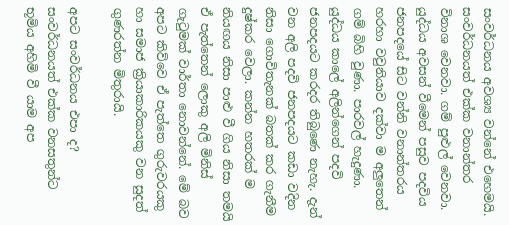සංවර්ධනය අවශ්‍ය වන්නේ එහෙමයි. සංවර්ධනයත් එක්ක වනාන්තර විනාශ වෙනවා. ගම් පුළුල් වෙනවා. යුද්ධය අවසන් වීමෙන් පසුව පදවිය ජනපදයේ සිට වන්නි වනාන්තරය හරහා වවුනියාව දක්වා ම අලුතෙන් ගම් බිහි වුණා. පාරවල් හැදුණා. යුද්ධය කාලේ අලින්ගෙන් පදවි ජනපදයට කරදර තිබුණෙ නැහැ. දැන් වන අලි පදවි ජනපදයට කඩා වදින නිසා ගොවිතැනක් බතක් කර ගැනීම දුෂ්කර වෙලා. කන්න හතරක් ම නියඟය නිසා පාළු වී ගිය නිසා තමයි ඒ පැත්තෙන් ලොකු අලි මිනිස් ගැටුමක් වාර්තා නොවන්නේ. මේ බව අපට කිව්වෙ ඒ පැත්තෙ ගුරුවරයකු හා සමාජ ක්‍රියාකාරිකයකු වන සුදත් ගුණරත්න මිතුරායි.

අපට සංවර්ධනය එපා ද? සංවර්ධනයත් එක්ක වනසතුන්ට භූමිය අහිමි වී යාම අප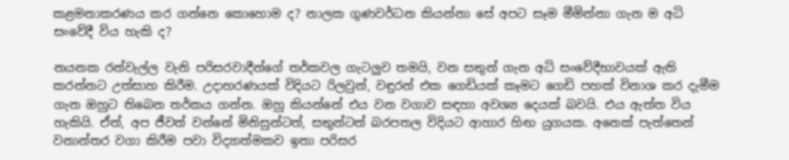කළමනාකරණය කර ගන්නෙ කොහොම ද? නාලක ගුණවර්ධන කියන්නා සේ අපට සෑම මීමින්නා ගැන ම අධි සංවේදී විය හැකි ද?

නයනක රන්වැල්ල වැනි පරිසරවාදීන්ගේ තර්කවල ගැටලුව තමයි, වන සතුන් ගැන අධි සංවේදීභාවයක් ඇති කරන්නට උත්සාහ කිරීම. උදාහරණයක් විදියට රිලවුන්, වඳුරන් එක ගෙඩියක් කෑමට ගෙඩි පහක් විනාශ කර දැමීම ගැන ඔහුට තිබෙන තර්කය ගන්න. ඔහු කියන්නේ එය වන වගාව සඳහා අවශ්‍ය දෙයක් බවයි. එය ඇත්ත විය හැකියි. ඒත්, අප ජීවත් වන්නේ මිනිසුන්ටත්, සතුන්ටත් බරපතල විදියට ආහාර හිඟ යුගයක. අනෙක් පැත්තෙන් වනාන්තර වගා කිරීම පවා විද්‍යාත්මකව ඉතා පරිසර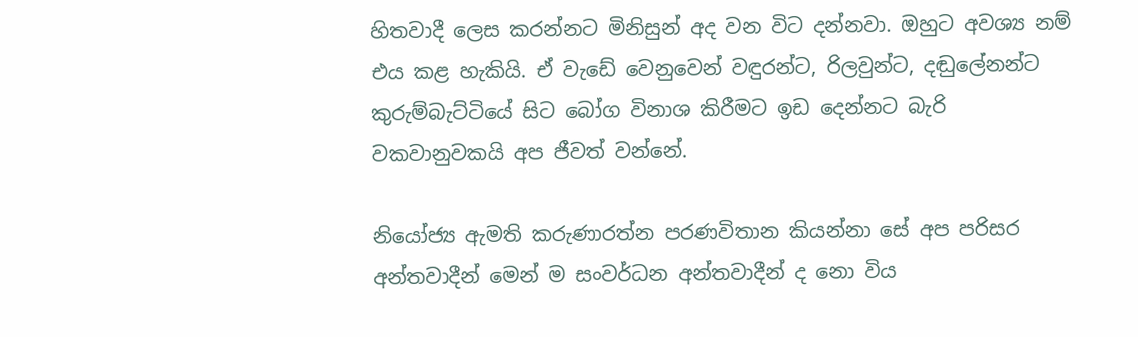හිතවාදී ලෙස කරන්නට මිනිසුන් අද වන විට දන්නවා. ඔහුට අවශ්‍ය නම් එය කළ හැකියි. ඒ වැඩේ වෙනුවෙන් වඳුරන්ට, රිලවුන්ට, දඬුලේනන්ට කුරුම්බැට්ටියේ සිට බෝග විනාශ කිරීමට ඉඩ දෙන්නට බැරි වකවානුවකයි අප ජීවත් වන්නේ.

නියෝජ්‍ය ඇමති කරුණාරත්න පරණවිතාන කියන්නා සේ අප පරිසර අන්තවාදීන් මෙන් ම සංවර්ධන අන්තවාදීන් ද නො විය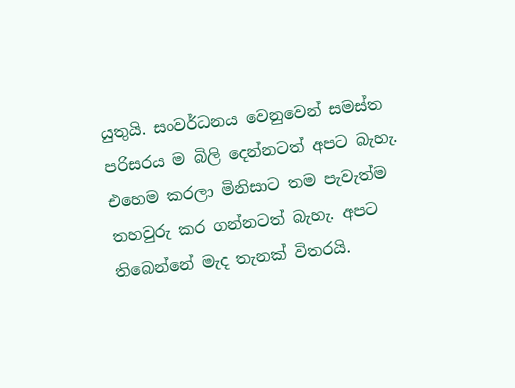යුතුයි. සංවර්ධනය වෙනුවෙන් සමස්ත පරිසරය ම බිලි දෙන්නටත් අපට බැහැ. එහෙම කරලා මිනිසාට තම පැවැත්ම තහවුරු කර ගන්නටත් බැහැ. අපට තිබෙන්නේ මැද තැනක් විතරයි.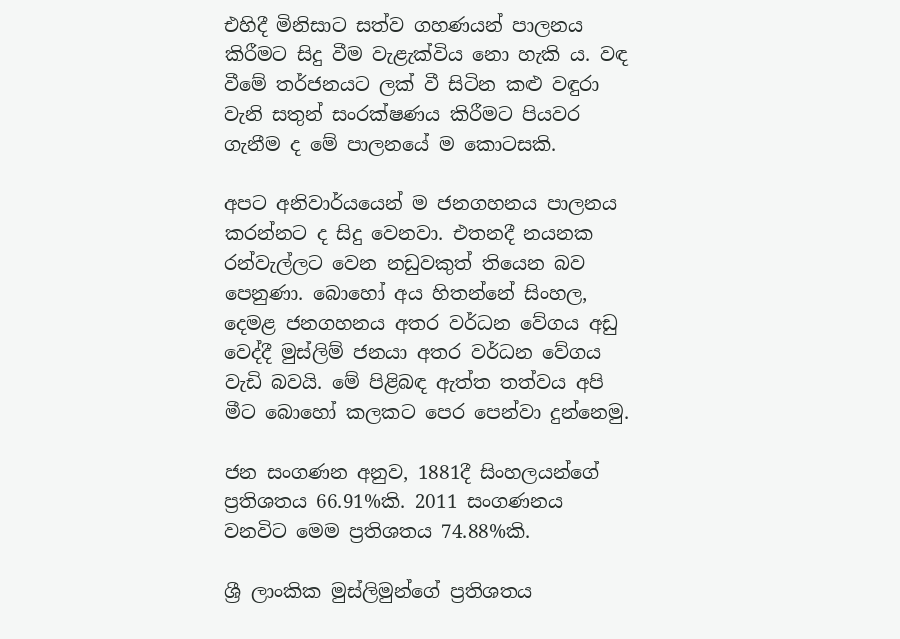එහිදී මිනිසාට සත්ව ගහණයන් පාලනය කිරීමට සිදු වීම වැළැක්විය නො හැකි ය. වඳ වීමේ තර්ජනයට ලක් වී සිටින කළු වඳුරා වැනි සතුන් සංරක්ෂණය කිරීමට පියවර ගැනීම ද මේ පාලනයේ ම කොටසකි.

අපට අනිවාර්යයෙන් ම ජනගහනය පාලනය කරන්නට ද සිදු වෙනවා. එතනදී නයනක රන්වැල්ලට වෙන නඩුවකුත් තියෙන බව පෙනුණා. බොහෝ අය හිතන්නේ සිංහල, දෙමළ ජනගහනය අතර වර්ධන වේගය අඩු වෙද්දී මුස්ලිම් ජනයා අතර වර්ධන වේගය වැඩි බවයි. මේ පිළිබඳ ඇත්ත තත්වය අපි මීට බොහෝ කලකට පෙර පෙන්වා දුන්නෙමු.

ජන සංගණන අනුව, 1881දී සිංහලයන්ගේ ප්‍රතිශතය 66.91%කි. 2011 සංගණනය වනවිට මෙම ප්‍රතිශතය 74.88%කි.

ශ්‍රී ලාංකික මුස්ලිමුන්ගේ ප්‍රතිශතය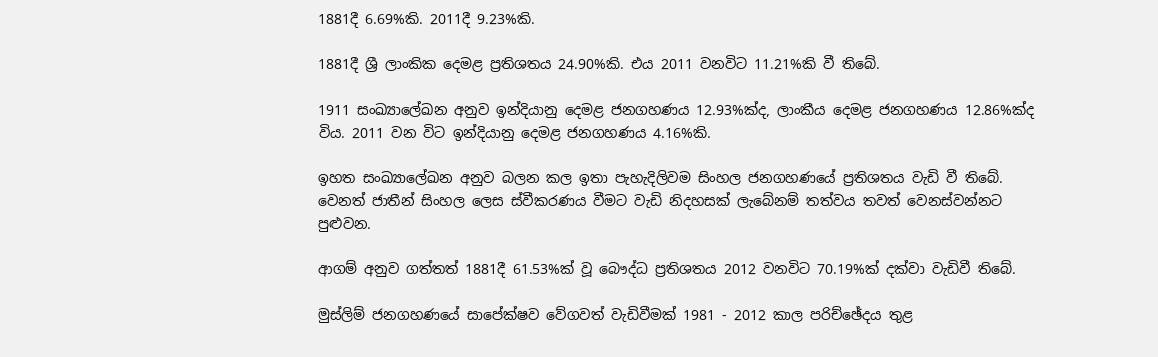1881දී 6.69%කි. 2011දී 9.23%කි.

1881දී ශ්‍රී ලාංකික දෙමළ ප්‍රතිශතය 24.90%කි. එය 2011 වනවිට 11.21%කි වී තිබේ.

1911 සංඛ්‍යාලේඛන අනුව ඉන්දියානු දෙමළ ජනගහණය 12.93%ක්ද, ලාංකීය දෙමළ ජනගහණය 12.86%ක්ද විය. 2011 වන විට ඉන්දියානු දෙමළ ජනගහණය 4.16%කි.

ඉහත සංඛ්‍යාලේඛන අනුව බලන කල ඉතා පැහැදිලිවම සිංහල ජනගහණයේ ප්‍රතිශතය වැඩි වී තිබේ. වෙනත් ජාතීන් සිංහල ලෙස ස්වීකරණය වීමට වැඩි නිදහසක් ලැබේනම් තත්වය තවත් වෙනස්වන්නට පුළුවන.

ආගම් අනුව ගත්තත් 1881දී 61.53%ක් වූ බෞද්ධ ප්‍රතිශතය 2012 වනවිට 70.19%ක් දක්වා වැඩිවී තිබේ.

මුස්ලිම් ජනගහණයේ සාපේක්ෂව වේගවත් වැඩිවීමක් 1981 - 2012 කාල පරිච්ඡේදය තුළ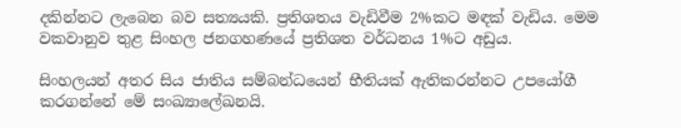දකින්නට ලැබෙන බව සත්‍යයකි. ප්‍රතිශතය වැඩිවීම 2%කට මඳක් වැඩිය. මෙම වකවානුව තුළ සිංහල ජනගහණයේ ප්‍රතිශත වර්ධනය 1%ට අඩුය.

සිංහලයන් අතර සිය ජාතිය සම්බන්ධයෙන් භීතියක් ඇතිකරන්නට උපයෝගී කරගන්නේ මේ සංඛ්‍යාලේඛනයි.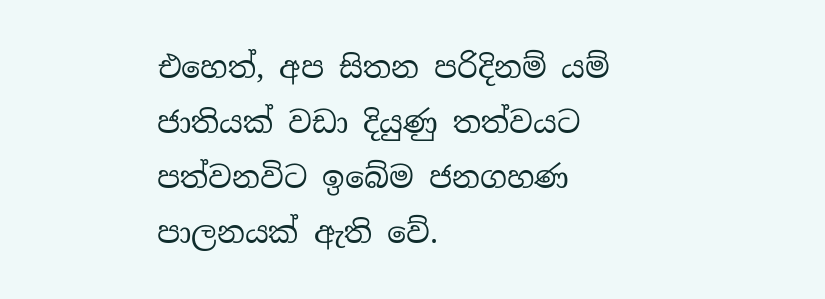එහෙත්, අප සිතන පරිදිනම් යම් ජාතියක් වඩා දියුණු තත්වයට පත්වනවිට ඉබේම ජනගහණ පාලනයක් ඇති වේ.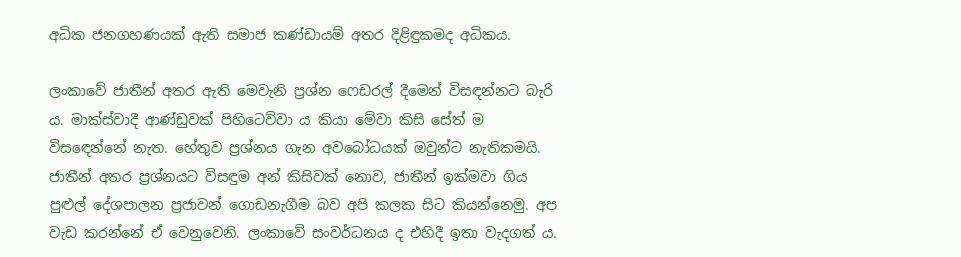අධික ජනගහණයක් ඇති සමාජ කණ්ඩායම් අතර දිළිඳුකමද අධිකය.

ලංකාවේ ජාතීන් අතර ඇති මෙවැනි ප්‍රශ්න ෆෙඩරල් දීමෙන් විසඳන්නට බැරි ය. මාක්ස්වාදී ආණ්ඩුවක් පිහිටෙව්වා ය කියා මේවා කිසි සේත් ම විසඳෙන්නේ නැත. හේතුව ප්‍රශ්නය ගැන අවබෝධයක් ඔවුන්ට නැතිකමයි. ජාතීන් අතර ප්‍රශ්නයට විසඳුම අන් කිසිවක් නොව, ජාතීන් ඉක්මවා ගිය පුළුල් දේශපාලන ප්‍රජාවන් ගොඩනැගීම බව අපි කලක සිට කියන්නෙමු. අප වැඩ කරන්නේ ඒ වෙනුවෙනි. ලංකාවේ සංවර්ධනය ද එහිදී ඉතා වැදගත් ය.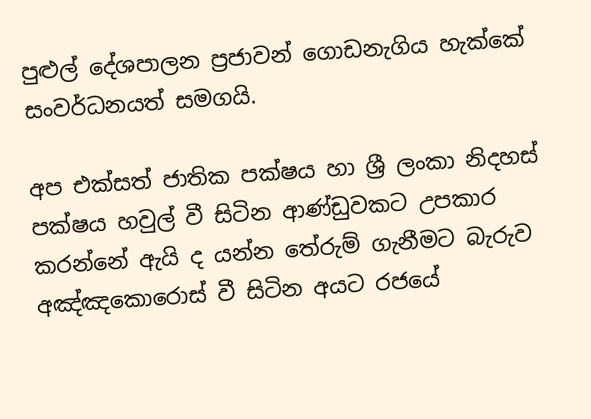පුළුල් දේශපාලන ප්‍රජාවන් ගොඩනැගිය හැක්කේ සංවර්ධනයත් සමගයි.

අප එක්සත් ජාතික පක්ෂය හා ශ්‍රී ලංකා නිදහස් පක්ෂය හවුල් වී සිටින ආණ්ඩුවකට උපකාර කරන්නේ ඇයි ද යන්න තේරුම් ගැනීමට බැරුව අඤ්ඤකොරොස් වී සිටින අයට රජයේ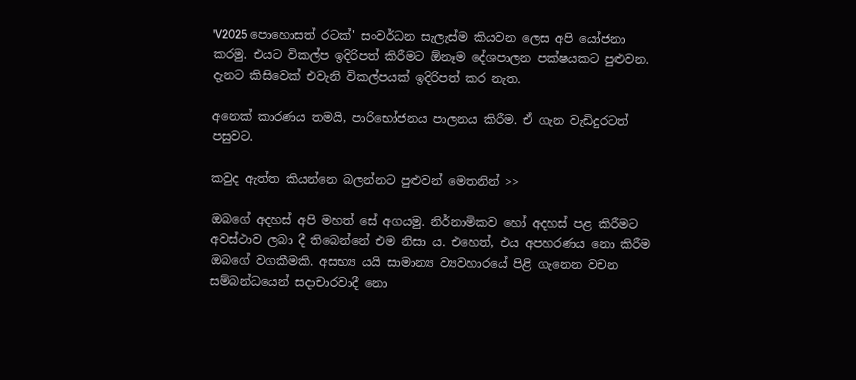'V2025 පොහොසත් රටක්' සංවර්ධන සැලැස්ම කියවන ලෙස අපි යෝජනා කරමු. එයට විකල්ප ඉදිරිපත් කිරීමට ඕනෑම දේශපාලන පක්ෂයකට පුළුවන. දැනට කිසිවෙක් එවැනි විකල්පයක් ඉදිරිපත් කර නැත.

අනෙක් කාරණය තමයි, පාරිභෝජනය පාලනය කිරීම. ඒ ගැන වැඩිදුරටත් පසුවට.

කවුද ඇත්ත කියන්නෙ බලන්නට පුළුවන් මෙතනින් >>

ඔබගේ අදහස් අපි මහත් සේ අගයමු. නිර්නාමිකව හෝ අදහස් පළ කිරීමට අවස්ථාව ලබා දී තිබෙන්නේ එම නිසා ය. එහෙත්, එය අපහරණය නො කිරීම ඔබ‍ගේ වගකීමකි. අසභ්‍ය යයි සාමාන්‍ය ව්‍යවහාරයේ පිළි ගැනෙන වචන සම්බන්ධයෙන් සදාචාරවාදී නො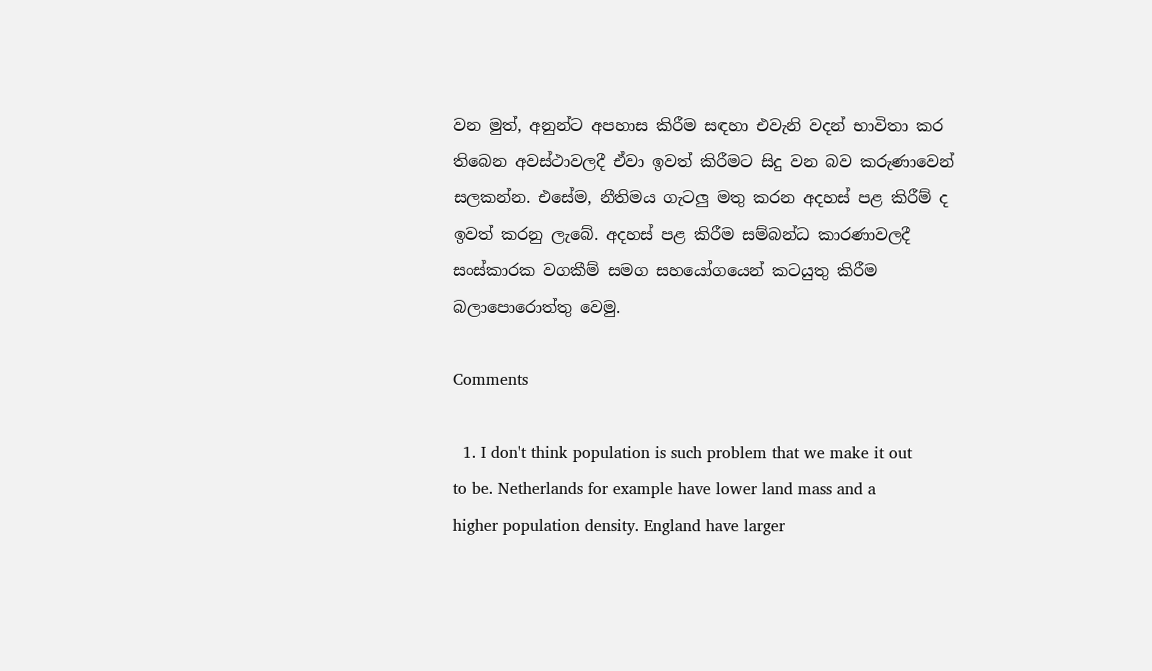වන මුත්, අනුන්ට අපහාස කිරීම සඳහා එවැනි වදන් භාවිතා කර තිබෙන අවස්ථාවලදී ඒවා ඉවත් කිරීමට සිදු වන බව කරුණාවෙන් සලකන්න. එසේම, නීතිමය ගැටලු මතු කරන අදහස් පළ කිරීම් ද ඉවත් කරනු ලැබේ. අදහස් පළ කිරීම සම්බන්ධ කාරණාවලදී සංස්කාරක වගකීම් සමග සහයෝගයෙන් කටයුතු කිරීම බලාපොරොත්තු වෙමු.

Comments

  1. I don't think population is such problem that we make it out to be. Netherlands for example have lower land mass and a higher population density. England have larger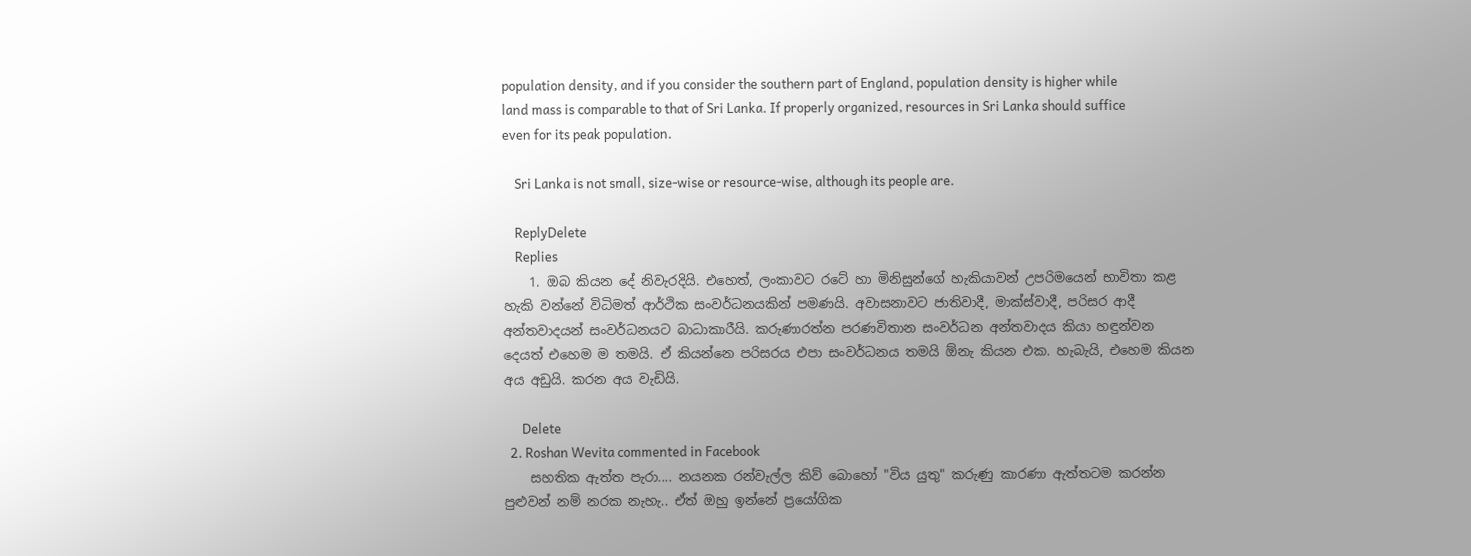population density, and if you consider the southern part of England, population density is higher while land mass is comparable to that of Sri Lanka. If properly organized, resources in Sri Lanka should suffice even for its peak population.

    Sri Lanka is not small, size-wise or resource-wise, although its people are.

    ReplyDelete
    Replies
    1. ඔබ කියන දේ නිවැරදියි. එහෙත්, ලංකාවට රටේ හා මිනිසුන්ගේ හැකියාවන් උපරිමයෙන් භාවිතා කළ හැකි වන්නේ විධිමත් ආර්ථික සංවර්ධනයකින් පමණයි. අවාසනාවට ජාතිවාදී, මාක්ස්වාදී, පරිසර ආදී අන්තවාදයන් සංවර්ධනයට බාධාකාරීයි. කරුණාරත්න පරණවිතාන සංවර්ධන අන්තවාදය කියා හඳුන්වන දෙයත් එහෙම ම තමයි. ඒ කියන්නෙ පරිසරය එපා සංවර්ධනය තමයි ඕනැ කියන එක. හැබැයි, එහෙම කියන අය අඩුයි. කරන අය වැඩියි.

      Delete
  2. Roshan Wevita commented in Facebook
    සහතික ඇත්ත පැරා.... නයනක රන්වැල්ල කිව් බොහෝ "විය යුතු" කරුණු කාරණා ඇත්තටම කරන්න පුළුවන් නම් නරක නැහැ.. ඒත් ඔහු ඉන්නේ ප්‍රයෝගික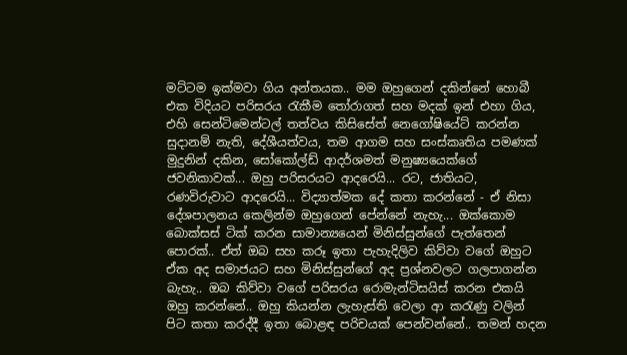මට්ටම ඉක්මවා ගිය අන්තයක.. මම ඔහුගෙන් දකින්නේ හොබී එක විදියට පරිසරය රැකීම තෝරාගත් සහ මදක් ඉන් එහා ගිය, එහි සෙන්ටිමෙන්ටල් තත්වය කිසිසේත් නෙගෝෂියේට් කරන්න සුදානම් නැති, දේශීයත්වය, තම ආගම සහ සංස්කෘතිය පමණක් මුදුනින් දකින, සෝකෝල්ඩ් ආදර්ශමත් මනුෂ්‍යයෙක්ගේ ජවනිකාවක්... ඔහු පරිසරයට ආදරෙයි... රට, ජාතියට, රණවිරුවාට ආදරෙයි... විද්‍යාත්මක දේ කතා කරන්නේ - ඒ නිසා දේශපාලනය කෙලින්ම ඔහුගෙන් පේන්නේ නැහැ... ඔක්කොම බොක්සස් ටික් කරන සාමාන්‍යයෙන් මිනිස්සුන්ගේ පැත්තෙන් පොරක්.. ඒත් ඔබ සහ කරූ ඉතා පැහැදිලිව කිව්වා වගේ ඔහුට ඒක අද සමාජයට සහ මිනිස්සුන්ගේ අද ප්‍රශ්නවලට ගලපාගන්න බැහැ.. ඔබ කිව්වා වගේ පරිසරය රොමැන්ටිසයිස් කරන එකයි ඔහු කරන්නේ.. ඔහු කියන්න ලැහැස්ති වෙලා ආ කරැණු වලින් පිට කතා කරද්දී ඉතා බොළඳ පරිචයක් පෙන්වන්නේ.. තමන් හදන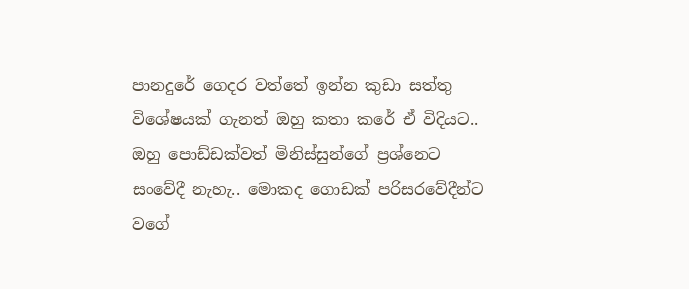පානදුරේ ගෙදර වත්තේ ඉන්න කුඩා සත්තු විශේෂයක් ගැනත් ඔහු කතා කරේ ඒ විදියට.. ඔහු පොඩ්ඩක්වත් මිනිස්සුන්ගේ ප්‍රශ්නෙට සංවේදී නැහැ.. මොකද ගොඩක් පරිසරවේදීන්ට වගේ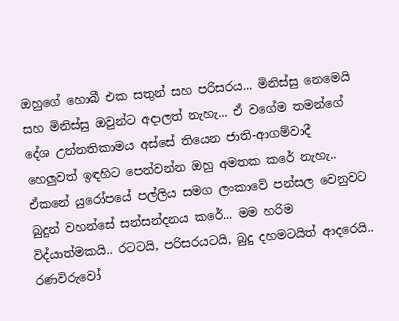ඔහුගේ හොබී එක සතුන් සහ පරිසරය... මිනිස්සු නෙමෙයි සහ මිනිස්සු ඔවුන්ට අදාලත් නැහැ... ඒ වගේම තමන්ගේ දේශ උන්නතිකාමය අස්සේ තියෙන ජාති-ආගම්වාදී හෙලුවත් ඉඳහිට පෙන්වන්න ඔහු අමතක කරේ නැහැ.. ඒකනේ යුරෝපයේ පල්ලිය සමග ලංකාවේ පන්සල වෙනුවට බුදුන් වහන්සේ සන්සන්දනය කරේ... මම හරිම විද්යාත්මකයි.. රටටයි, පරිසරයටයි, බුදු දහමටයිත් ආදරෙයි.. රණවිරුවෝ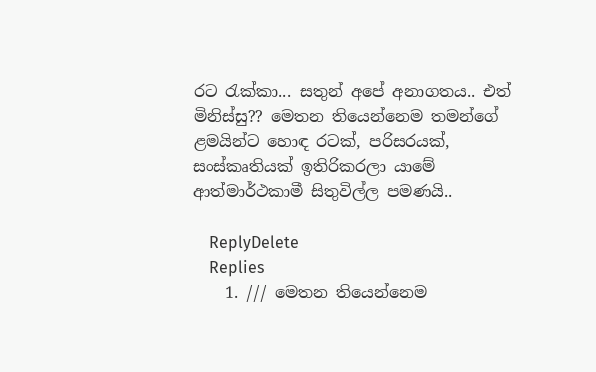රට රැක්කා... සතුන් අපේ අනාගතය.. එත් මිනිස්සු?? මෙතන තියෙන්නෙම තමන්ගේ ළමයින්ට හොඳ රටක්, පරිසරයක්, සංස්කෘතියක් ඉතිරිකරලා යාමේ ආත්මාර්ථකාමී සිතුවිල්ල පමණයි..

    ReplyDelete
    Replies
    1. /// මෙතන තියෙන්නෙම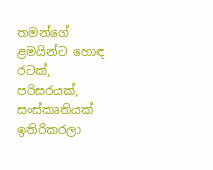තමන්ගේ ළමයින්ට හොඳ රටක්, පරිසරයක්, සංස්කෘතියක් ඉතිරිකරලා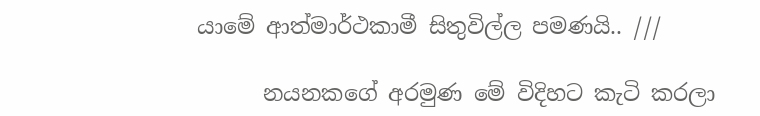යාමේ ආත්මාර්ථකාමී සිතුවිල්ල පමණයි.. ///

      නයනකගේ අරමුණ මේ විදිහට කැටි කරලා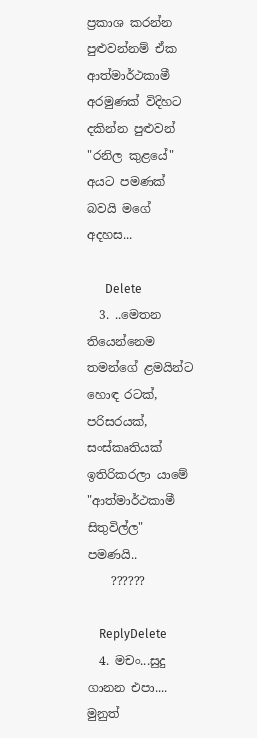ප්‍රකාශ කරන්න පුළුවන්නම් ඒක ආත්මාර්ථකාමී අරමුණක් විදිහට දකින්න පුළුවන් "රනිල කුළයේ" අයට පමණක් බවයි මගේ අදහස...

      Delete
  3. ..මෙතන තියෙන්නෙම තමන්ගේ ළමයින්ට හොඳ රටක්, පරිසරයක්, සංස්කෘතියක් ඉතිරිකරලා යාමේ "ආත්මාර්ථකාමී සිතුවිල්ල" පමණයි..
    ??????

    ReplyDelete
  4. මචං...සුදු ගානන එපා.... මුනුත්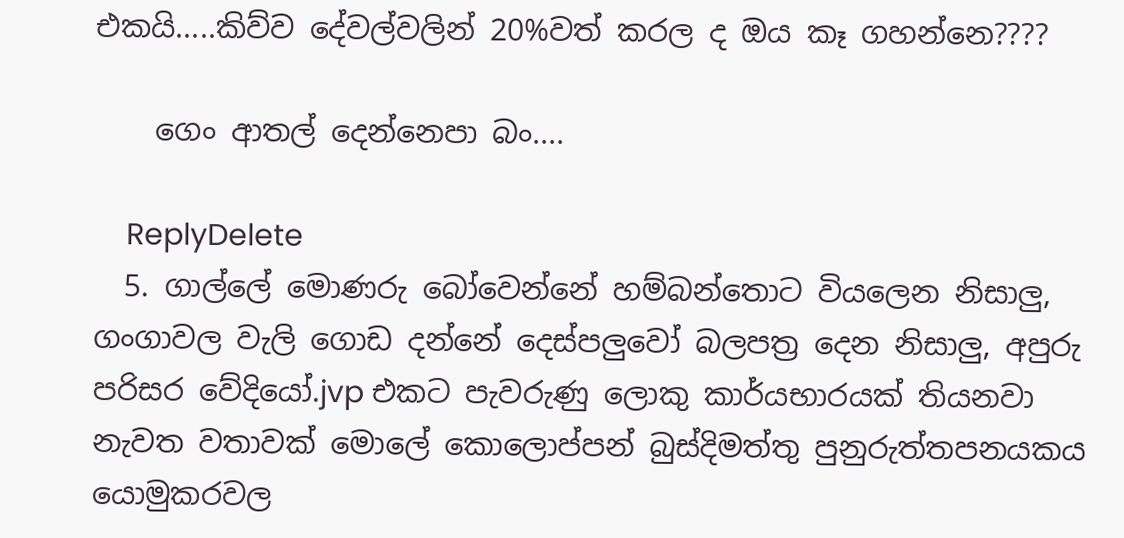එකයි.....කිව්ව දේවල්වලින් 20%වත් කරල ද ඔය කෑ ගහන්නෙ????

    ගෙං ආතල් දෙන්නෙපා බං....

    ReplyDelete
  5. ගාල්ලේ මොණරු බෝවෙන්නේ හම්බන්තොට වියලෙන නිසාලු, ගංගාවල වැලි ගොඩ දන්නේ දෙස්පලුවෝ බලපත්‍ර දෙන නිසාලු, අපුරු පරිසර වේදියෝ.jvp එකට පැවරුණු ලොකු කාර්යභාරයක් තියනවා නැවත වතාවක් මොලේ කොලොප්පන් බුස්දිමත්තු පුනුරුත්තපනයකය යොමුකරවල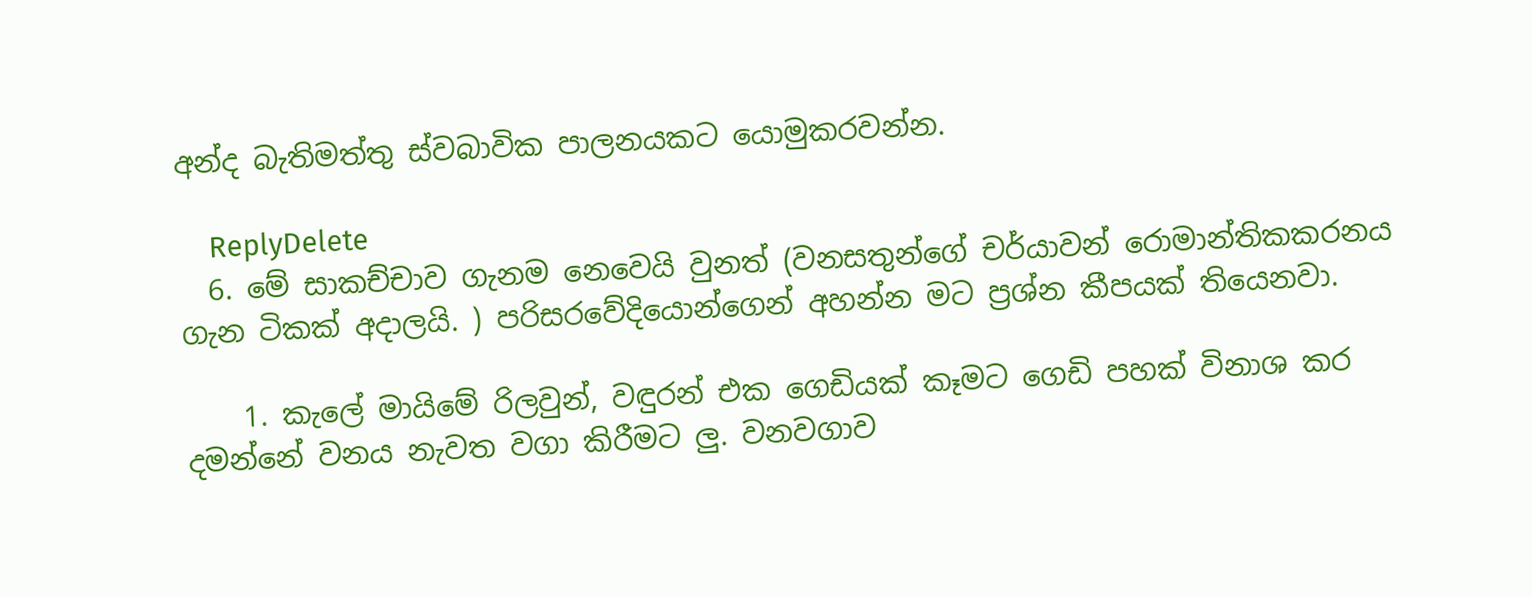අන්ද බැතිමත්තු ස්වබාවික පාලනයකට යොමුකරවන්න.

    ReplyDelete
  6. මේ සාකච්චාව ගැනම නෙවෙයි වුනත් (වනසතුන්ගේ චර්යාවන් රොමාන්තිකකරනය ගැන ටිකක් අදාලයි. ) පරිසරවේදියොන්ගෙන් අහන්න මට ප්‍රශ්න කීපයක් තියෙනවා.

    1. කැලේ මායිමේ රිලවුන්, වඳුරන් එක ගෙඩියක් කෑමට ගෙඩි පහක් විනාශ කර දමන්නේ වනය නැවත වගා කිරීමට ලු. වනවගාව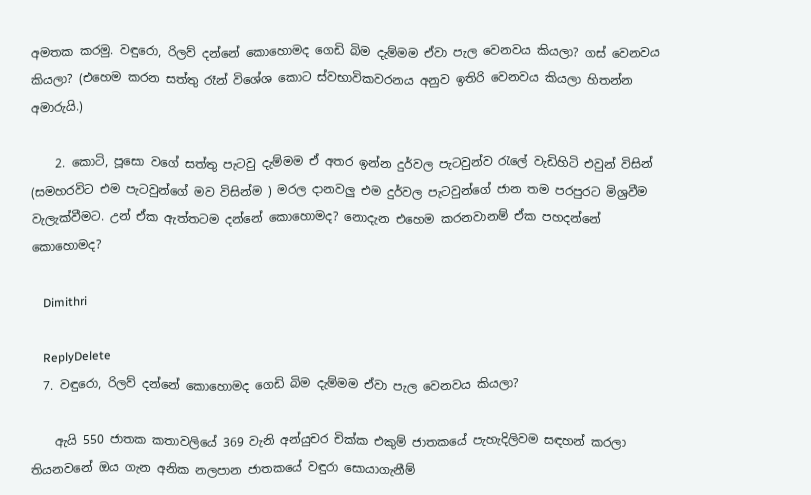අමතක කරමු. වඳුරො, රිලව් දන්නේ කොහොමද ගෙඩි බිම දැම්මම ඒවා පැල වෙනවය කියලා? ගස් වෙනවය කියලා? (එහෙම කරන සත්තු රෑන් විශේශ කොට ස්වභාවිකවරනය අනුව ඉතිරි වෙනවය කියලා හිතන්න අමාරුයි.)

    2. කොටි, පූසො වගේ සත්තු පැටවු දැම්මම ඒ අතර ඉන්න දුර්වල පැටවුන්ව රැලේ වැඩිහිටි එවුන් විසින් (සමහරවිට එම පැටවුන්ගේ මව විසින්ම ) මරල දානවලු එම දුර්වල පැටවුන්ගේ ජාන තම පරපුරට මිශ්‍රවීම වැලැක්වීමට. උන් ඒක ඇත්තටම දන්නේ කොහොමද? නොදැන එහෙම කරනවානම් ඒක පහදන්නේ කොහොමද?

    Dimithri

    ReplyDelete
  7. වඳුරො, රිලව් දන්නේ කොහොමද ගෙඩි බිම දැම්මම ඒවා පැල වෙනවය කියලා?

    ඇයි 550 ජාතක කතාවලියේ 369 වැනි අන්යුචර චික්ක එකුම් ජාතකයේ පැහැදිලිවම සඳහන් කරලා තියනවනේ ඔය ගැන අනික නලපාන ජාතකයේ වඳුරා සොයාගැනීම්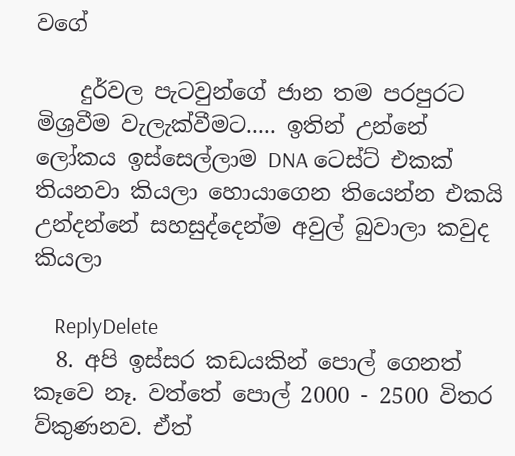වගේ

    දුර්වල පැටවුන්ගේ ජාන තම පරපුරට මිශ්‍රවීම වැලැක්වීමට..... ඉතින් උන්නේ ලෝකය ඉස්සෙල්ලාම DNA ටෙස්ට් එකක් තියනවා කියලා හොයාගෙන තියෙන්න එකයි උන්දන්නේ සහසුද්දෙන්ම අවුල් බුවාලා කවුද කියලා

    ReplyDelete
  8. අපි ඉස්සර කඩයකින් පොල් ගෙනත් කෑවෙ නෑ. වත්තේ පොල් 2000 - 2500 විතර ව්කුණනව. ඒත්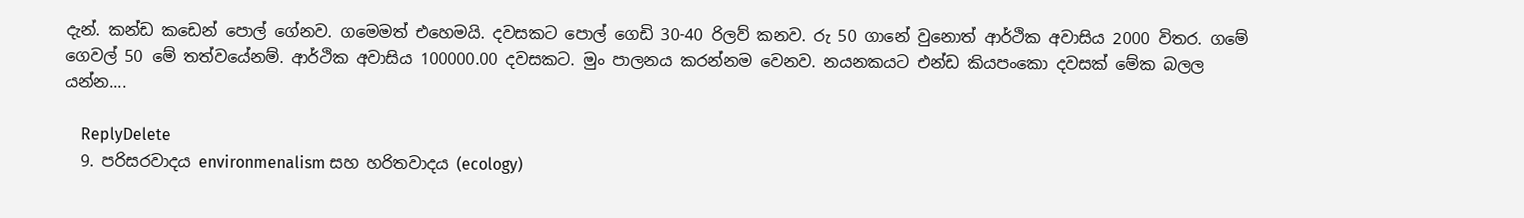දැන්. කන්ඩ කඩෙන් පොල් ගේනව. ගමෙමත් එහෙමයි. දවසකට පොල් ගෙඩි 30-40 රිලව් කනව. රු 50 ගානේ වුනොත් ආර්ථික අවාසිය 2000 විතර. ගමේ ගෙවල් 50 මේ තත්වයේනම්. ආර්ථික අවාසිය 100000.00 දවසකට. මුං පාලනය කරන්නම වෙනව. නයනකයට එන්ඩ කියපංකො දවසක් මේක බලල යන්න....

    ReplyDelete
  9. පරිසරවාදය environmenalism සහ හරිතවාදය (ecology)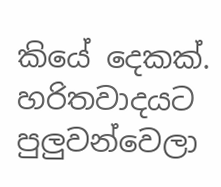කියේ දෙකක්. හරිතවාදයට පුලුවන්වෙලා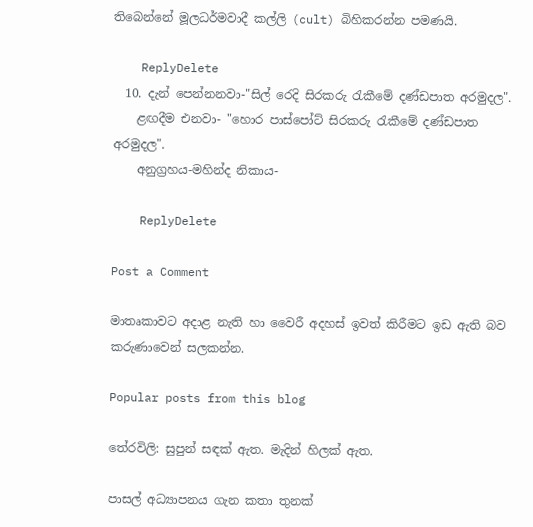තිබෙන්නේ මූලධර්මවාදී කල්ලි (cult) බිහිකරන්න පමණයි.

    ReplyDelete
  10. දැන් පෙන්නනවා-"සිල් රෙදි සිරකරු රැකීමේ දණ්ඩපාත අරමුදල".
    ළඟදීම එනවා- "හොර පාස්පෝට් සිරකරු රැකීමේ දණ්ඩපාත අරමුදල".
    අනුග්‍රහය-මහින්ද නිකාය-

    ReplyDelete

Post a Comment

මාතෘකාවට අදාළ නැති හා වෛරී අදහස් ඉවත් කිරීමට ඉඩ ඇති බව කරුණාවෙන් සලකන්න.

Popular posts from this blog

තේරවිලි: සුපුන් සඳක් ඇත. මැදින් හිලක් ඇත.

පාසල් අධ්‍යාපනය ගැන කතා තුනක්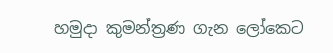හමුදා කුමන්ත්‍රණ ගැන ලෝකෙට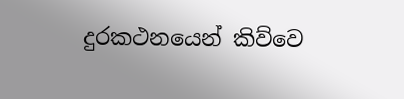දුරකථනයෙන් කිව්වෙ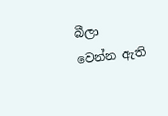බීලා වෙන්න ඇති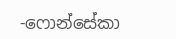-ෆොන්සේකා